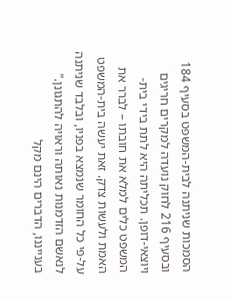הסמכות שניתנה לבית-המשפט בסעיף 184 ובסעיף 216 לחוק נועדה למקרים חריגים ויוצאי-דופן. תכליתה היא לתת בידי בית-המשפט כלים למלא את חובתו – לברר את האמת ולעשות צדק. זאת יעשה בית-המשפט על-פי כל החומר שנמצא בפניו, ובלבד שניתנה לנאשם הזדמנות נאותה וראויה להתגונן."
בענייננו, הדברים הינם מקל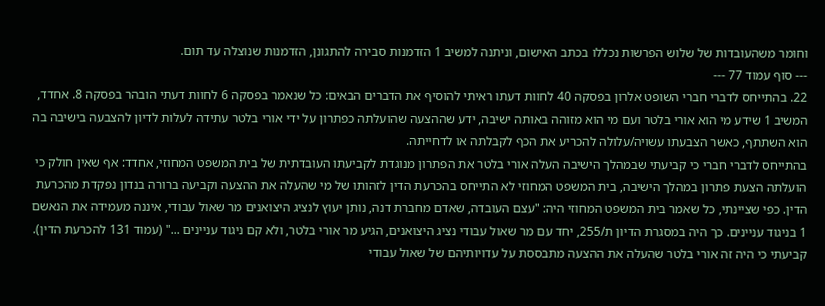וחומר משהעובדות של שלוש הפרשות נכללו בכתב האישום, וניתנה למשיב 1 הזדמנות סבירה להתגונן, הזדמנות שנוצלה עד תום.
--- סוף עמוד 77 ---
22. בהתייחס לדברי חברי השופט אלרון בפסקה 40 לחוות דעתו ראיתי להוסיף את הדברים הבאים: כל שנאמר בפסקה 6 לחוות דעתי הובהר בפסקה 8. אחדד, המשיב 1 שידע מי הוא אורי בלטר ועם מי הוא מזוהה באותה ישיבה, ידע שההצעה שהועלתה כפתרון על ידי אורי בלטר עתידה לעלות לדיון להצבעה בישיבה בה הוא השתתף, כאשר הצבעתו עשויה/עלולה להכריע את הכף לקבלתה או לדחייתה.
בהתייחס לדברי חברי כי קביעתי שבמהלך הישיבה העלה אורי בלטר את הפתרון מנוגדת לקביעתו העובדתית של בית המשפט המחוזי, אחדד: אף שאין חולק כי הועלתה הצעת פתרון במהלך הישיבה, בית המשפט המחוזי לא התייחס בהכרעת הדין לזהותו של מי שהעלה את ההצעה וקביעה ברורה בנדון נפקדת מהכרעת הדין. כפי שציינתי, כל שאמר בית המשפט המחוזי היה: "עצם העובדה, שאדם מחברת דנה, נותן יעוץ לנציג היצואנים מר שאול עבודי, איננה מעמידה את הנאשם 1 בניגוד עניינים. כך היה במסגרת הדיון ת/255, יחד עם מר שאול עבודי נציג היצואנים, הגיע מר אורי בלטר, ולא קם ניגוד עניינים ..." (עמוד 131 להכרעת הדין). קביעתי כי היה זה אורי בלטר שהעלה את ההצעה מתבססת על עדויותיהם של שאול עבודי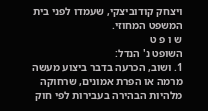ויצחק קודוביצקי, שעמדו לפני בית המשפט המחוזי.
ש ו פ ט
השופט נ' הנדל:
1. ושוב, הכרעה בדבר ביצוע מעשה מרמה או הפרת אמונים, שרחוקה מלהיות הבהירה בעבירות לפי חוק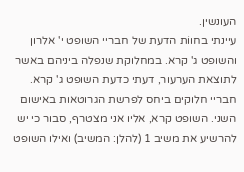העונשין.
עיינתי בחווֹת הדעת של חבריי השופט י' אלרון והשופט ג' קרא. במחלוקת שנפלה ביניהם באשר לתוצאת הערעור, דעתי כדעת השופט ג' קרא. חבריי חלוקים ביחס לפרשת הגרוטאות באישום השני. השופט קרא, אליו אני מצטרף, סבור כי יש להרשיע את משיב 1 (להלן: המשיב) ואילו השופט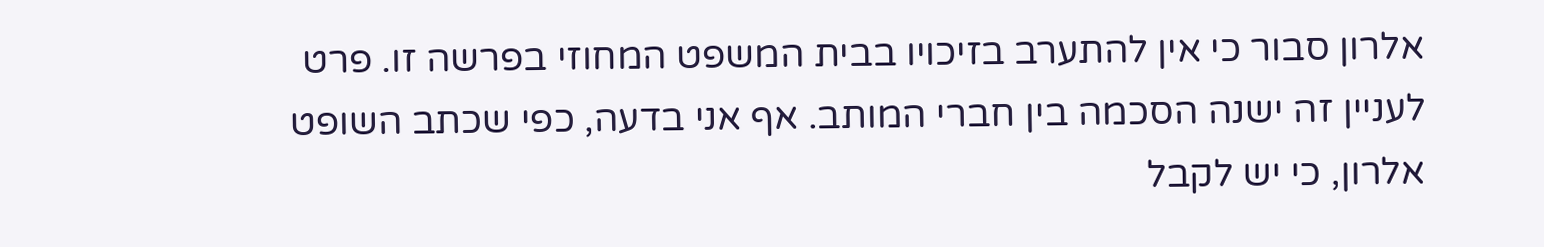אלרון סבור כי אין להתערב בזיכויו בבית המשפט המחוזי בפרשה זו. פרט לעניין זה ישנה הסכמה בין חברי המותב. אף אני בדעה, כפי שכתב השופט אלרון, כי יש לקבל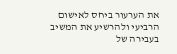את הערעור ביחס לאישום הרביעי ולהרשיע את המשיב בעבירה של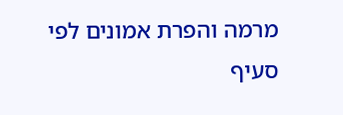מרמה והפרת אמונים לפי סעיף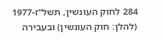284 לחוק העונשין, תשל"ז-1977 (להלן: חוק העונשין) ובעבירה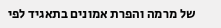של מרמה והפרת אמונים בתאגיד לפי